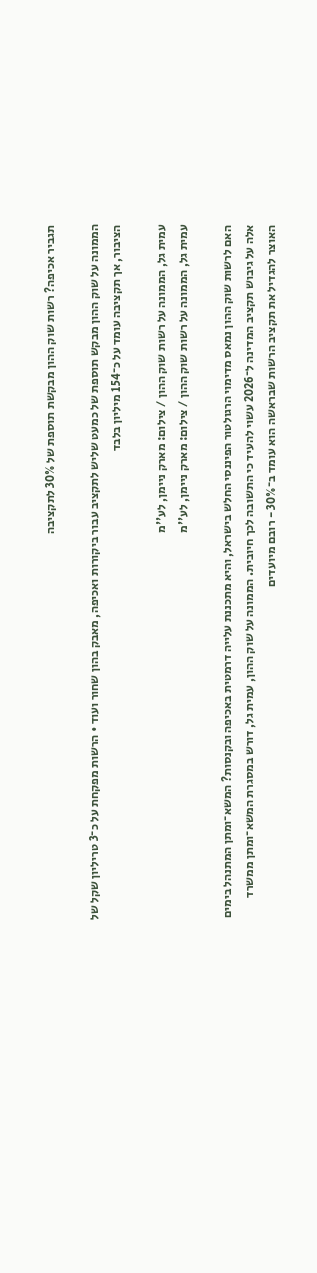תגביר אכיפה? רשות שוק ההון מבקשת תוספת של 30% לתקציבה

הממונה על שוק ההון מבקש תוספת של כמעט שליש לתקציב עבור ביקורות ואכיפה, מאבק בהון שחור ועוד • הרשות מפקחת על כ־3 טריליון שקל של הציבור, אך תקציבה עומד על כ־154 מיליון בלבד

עמית גל, הממונה על רשות שוק ההון / צילום: מארק ניימן, לע''מ
עמית גל, הממונה על רשות שוק ההון / צילום: מארק ניימן, לע''מ

האם לרשות שוק ההון נמאס מדימוי הרגולטור הפיננסי החלש בישראל, והיא מתכננת עלייה דרמטית באכיפה ובקנסות? המשא־ומתן המתנהל בימים אלה על גיבוש תקציב המדינה ל־2026 עשוי להעיד כי התשובה לכך חיובית. הממונה על שוק ההון, עמית גל, דורש במסגרת המשא־ומתן ממשרד האוצר להגדיל את תקציב הרשות שבראשה הוא עומד ב־30% - רובם מיועדים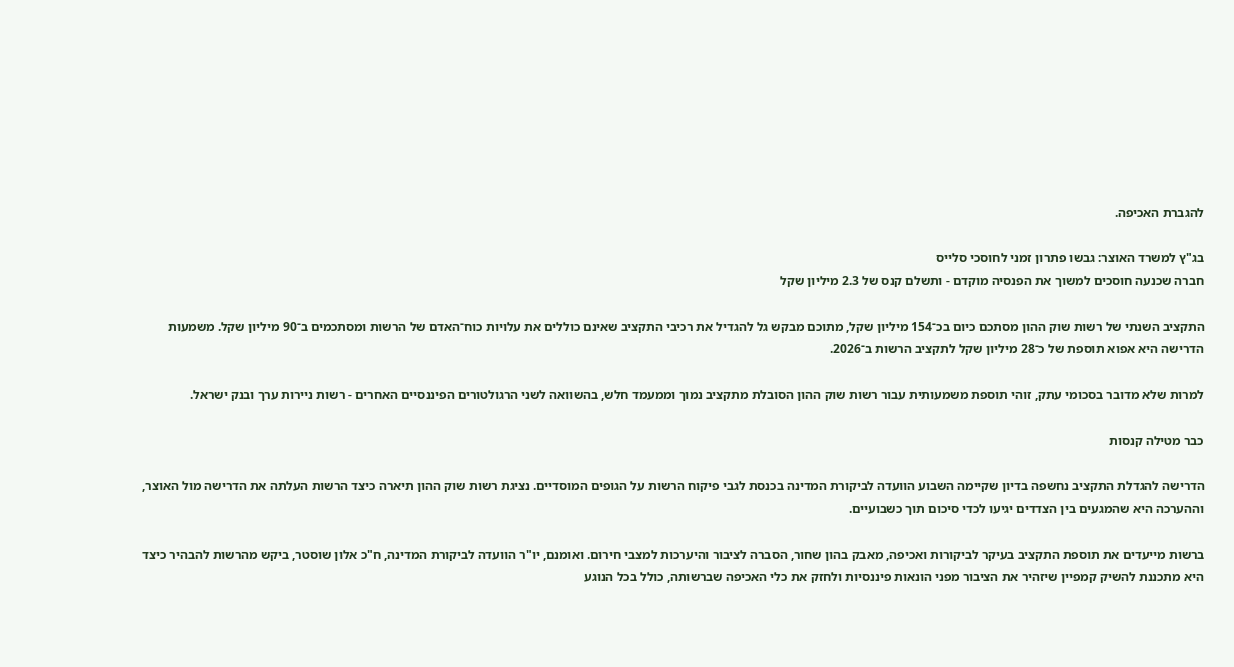להגברת האכיפה.

בג"ץ למשרד האוצר: גבשו פתרון זמני לחוסכי סלייס
חברה שכנעה חוסכים למשוך את הפנסיה מוקדם - ותשלם קנס של 2.3 מיליון שקל

התקציב השנתי של רשות שוק ההון מסתכם כיום בכ־154 מיליון שקל, מתוכם מבקש גל להגדיל את רכיבי התקציב שאינם כוללים את עלויות כוח־האדם של הרשות ומסתכמים ב־90 מיליון שקל. משמעות הדרישה היא אפוא תוספת של כ־28 מיליון שקל לתקציב הרשות ב־2026.

למרות שלא מדובר בסכומי עתק, זוהי תוספת משמעותית עבור רשות שוק ההון הסובלת מתקציב נמוך וממעמד חלש, בהשוואה לשני הרגולטורים הפיננסיים האחרים - רשות ניירות ערך ובנק ישראל.

כבר מטילה קנסות

הדרישה להגדלת התקציב נחשפה בדיון שקיימה השבוע הוועדה לביקורת המדינה בכנסת לגבי פיקוח הרשות על הגופים המוסדיים. נציגת רשות שוק ההון תיארה כיצד הרשות העלתה את הדרישה מול האוצר, וההערכה היא שהמגעים בין הצדדים יגיעו לכדי סיכום תוך כשבועיים.

ברשות מייעדים את תוספת התקציב בעיקר לביקורות ואכיפה, מאבק בהון שחור, הסברה לציבור והיערכות למצבי חירום. ואומנם, יו"ר הוועדה לביקורת המדינה, ח"כ אלון שוסטר, ביקש מהרשות להבהיר כיצד היא מתכננת להשיק קמפיין שיזהיר את הציבור מפני הונאות פיננסיות ולחזק את כלי האכיפה שברשותה, כולל בכל הנוגע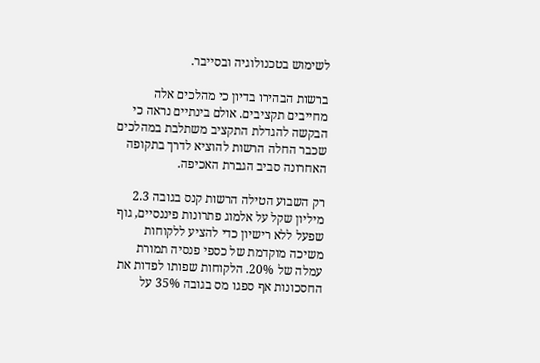לשימוש בטכנולוגיה ובסייבר.

ברשות הבהירו בדיון כי מהלכים אלה מחייבים תקציבים. אולם בינתיים נראה כי הבקשה להגדלת התקציב משתלבת במהלכים שכבר החלה הרשות להוציא לדרך בתקופה האחרונה סביב הגברת האכיפה.

רק השבוע הטילה הרשות קנס בגובה 2.3 מיליון שקל על אלמוג פתרונות פיננסיים, גוף שפעל ללא רישיון כדי להציע ללקוחות משיכה מוקדמת של כספי פנסיה תמורת עמלה של 20%. הלקוחות שפותו לפדות את החסכונות אף ספגו מס בגובה 35% על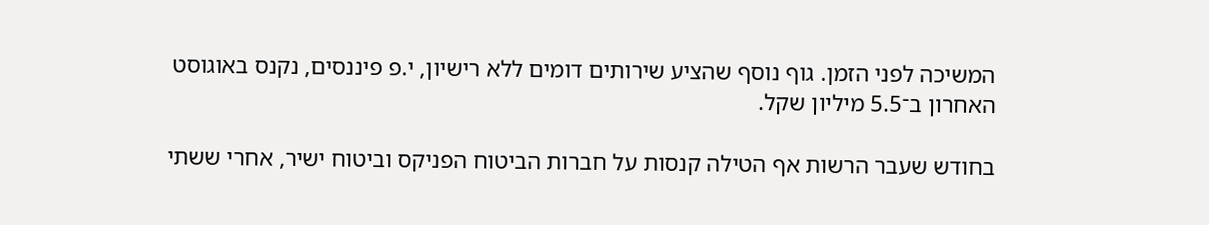המשיכה לפני הזמן. גוף נוסף שהציע שירותים דומים ללא רישיון, י.פ פיננסים, נקנס באוגוסט האחרון ב־5.5 מיליון שקל.

בחודש שעבר הרשות אף הטילה קנסות על חברות הביטוח הפניקס וביטוח ישיר, אחרי ששתי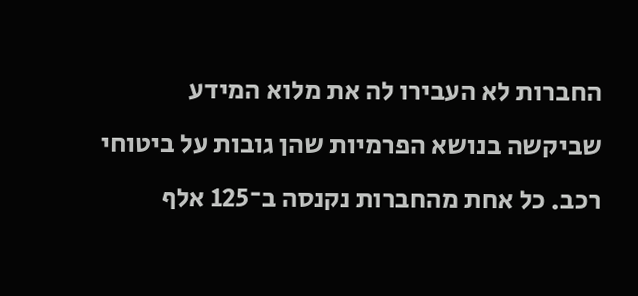החברות לא העבירו לה את מלוא המידע שביקשה בנושא הפרמיות שהן גובות על ביטוחי רכב. כל אחת מהחברות נקנסה ב־125 אלף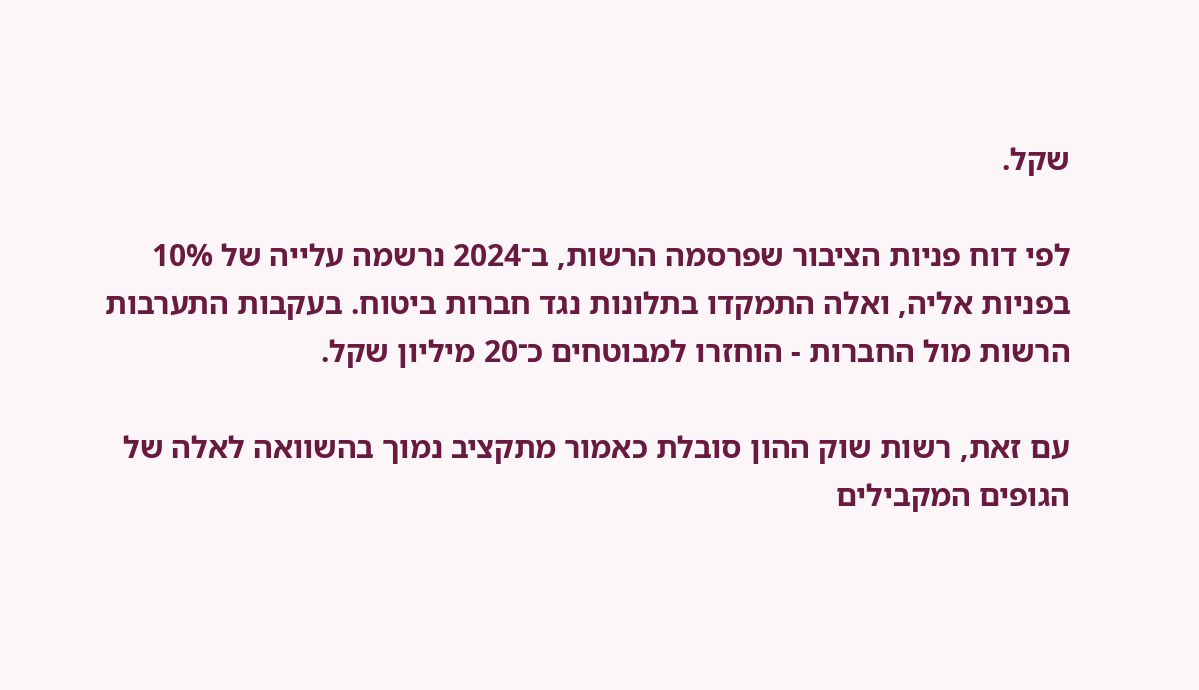שקל.

לפי דוח פניות הציבור שפרסמה הרשות, ב־2024 נרשמה עלייה של 10% בפניות אליה, ואלה התמקדו בתלונות נגד חברות ביטוח. בעקבות התערבות הרשות מול החברות - הוחזרו למבוטחים כ־20 מיליון שקל.

עם זאת, רשות שוק ההון סובלת כאמור מתקציב נמוך בהשוואה לאלה של הגופים המקבילים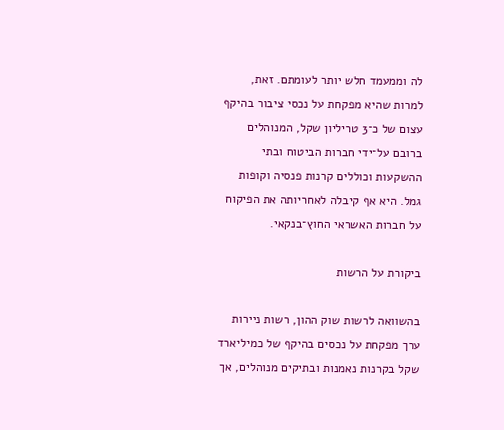לה וממעמד חלש יותר לעומתם. זאת, למרות שהיא מפקחת על נכסי ציבור בהיקף עצום של כ־3 טריליון שקל, המנוהלים ברובם על־ידי חברות הביטוח ובתי ההשקעות וכוללים קרנות פנסיה וקופות גמל. היא אף קיבלה לאחריותה את הפיקוח על חברות האשראי החוץ־בנקאי.

ביקורת על הרשות

בהשוואה לרשות שוק ההון, רשות ניירות ערך מפקחת על נכסים בהיקף של כמיליארד שקל בקרנות נאמנות ובתיקים מנוהלים, אך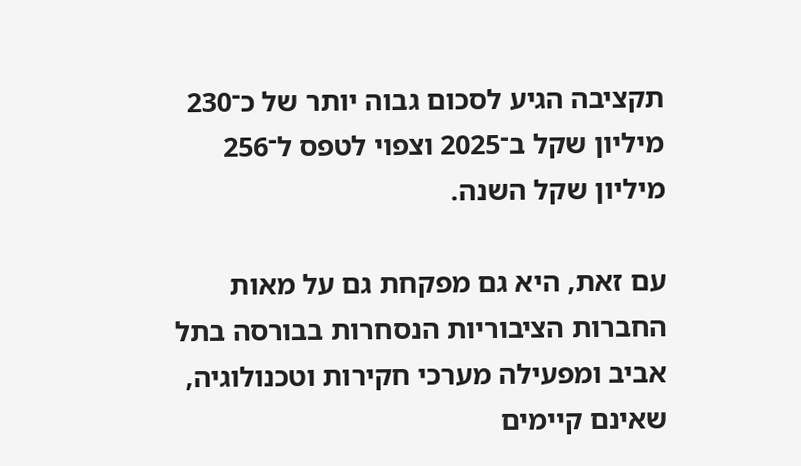תקציבה הגיע לסכום גבוה יותר של כ־230 מיליון שקל ב־2025 וצפוי לטפס ל־256 מיליון שקל השנה.

עם זאת, היא גם מפקחת גם על מאות החברות הציבוריות הנסחרות בבורסה בתל אביב ומפעילה מערכי חקירות וטכנולוגיה, שאינם קיימים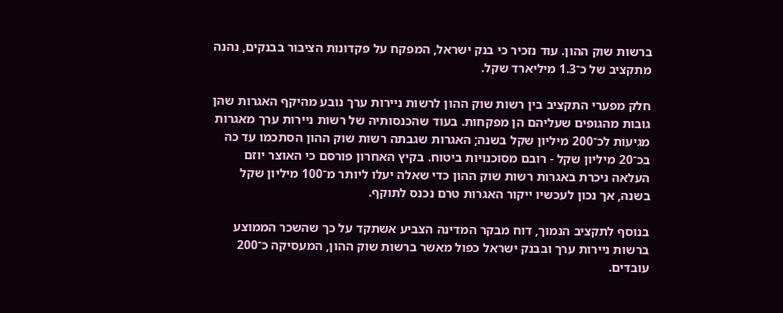ברשות שוק ההון. עוד נזכיר כי בנק ישראל, המפקח על פקדונות הציבור בבנקים, נהנה מתקציב של כ־1.3 מיליארד שקל.

חלק מפערי התקציב בין רשות שוק ההון לרשות ניירות ערך נובע מהיקף האגרות שהן גובות מהגופים שעליהם הן מפקחות. בעוד שהכנסותיה של רשות ניירות ערך מאגרות מגיעות לכ־200 מיליון שקל בשנה; האגרות שגבתה רשות שוק ההון הסתכמו עד כה בכ־20 מיליון שקל - רובם מסוכנויות ביטוח. בקיץ האחרון פורסם כי האוצר יוזם העלאה ניכרת באגרות רשות שוק ההון כדי שאלה יעלו ליותר מ־100 מיליון שקל בשנה, אך נכון לעכשיו ייקור האגרות טרם נכנס לתוקף.

בנוסף לתקציב הנמוך, דוח מבקר המדינה הצביע אשתקד על כך שהשכר הממוצע ברשות ניירות ערך ובבנק ישראל כפול מאשר ברשות שוק ההון, המעסיקה כ־200 עובדים.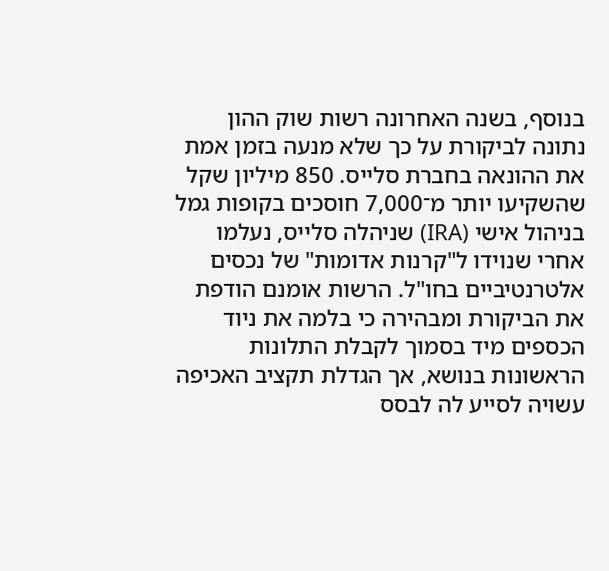בנוסף, בשנה האחרונה רשות שוק ההון נתונה לביקורת על כך שלא מנעה בזמן אמת את ההונאה בחברת סלייס. 850 מיליון שקל שהשקיעו יותר מ־7,000 חוסכים בקופות גמל בניהול אישי (IRA) שניהלה סלייס, נעלמו אחרי שנוידו ל"קרנות אדומות" של נכסים אלטרנטיביים בחו"ל. הרשות אומנם הודפת את הביקורת ומבהירה כי בלמה את ניוד הכספים מיד בסמוך לקבלת התלונות הראשונות בנושא, אך הגדלת תקציב האכיפה עשויה לסייע לה לבסס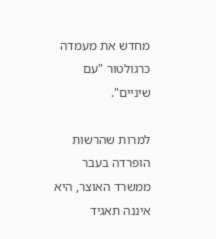מחדש את מעמדה כרגולטור "עם שיניים".

למרות שהרשות הופרדה בעבר ממשרד האוצר, היא איננה תאגיד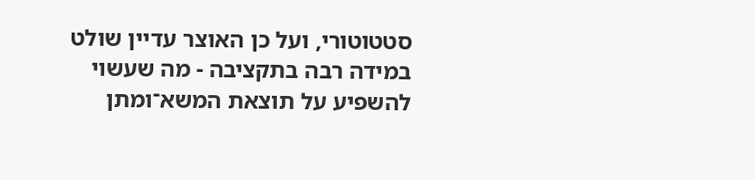סטטוטורי, ועל כן האוצר עדיין שולט במידה רבה בתקציבה - מה שעשוי להשפיע על תוצאת המשא־ומתן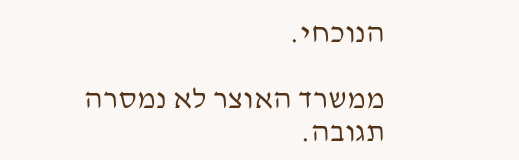הנוכחי.

ממשרד האוצר לא נמסרה תגובה.